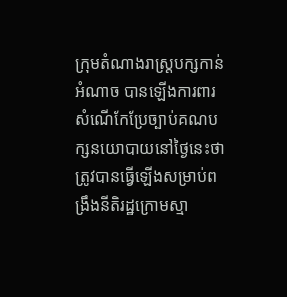ក្រុមតំណាងរាស្ត្របក្សកាន់អំណាច បានឡើងការពារសំណើកែប្រែច្បាប់គណបក្សនយោបាយនៅថ្ងៃនេះថា ត្រូវបានធ្វើឡើងសម្រាប់ពង្រឹងនីតិរដ្ឋក្រោមស្មា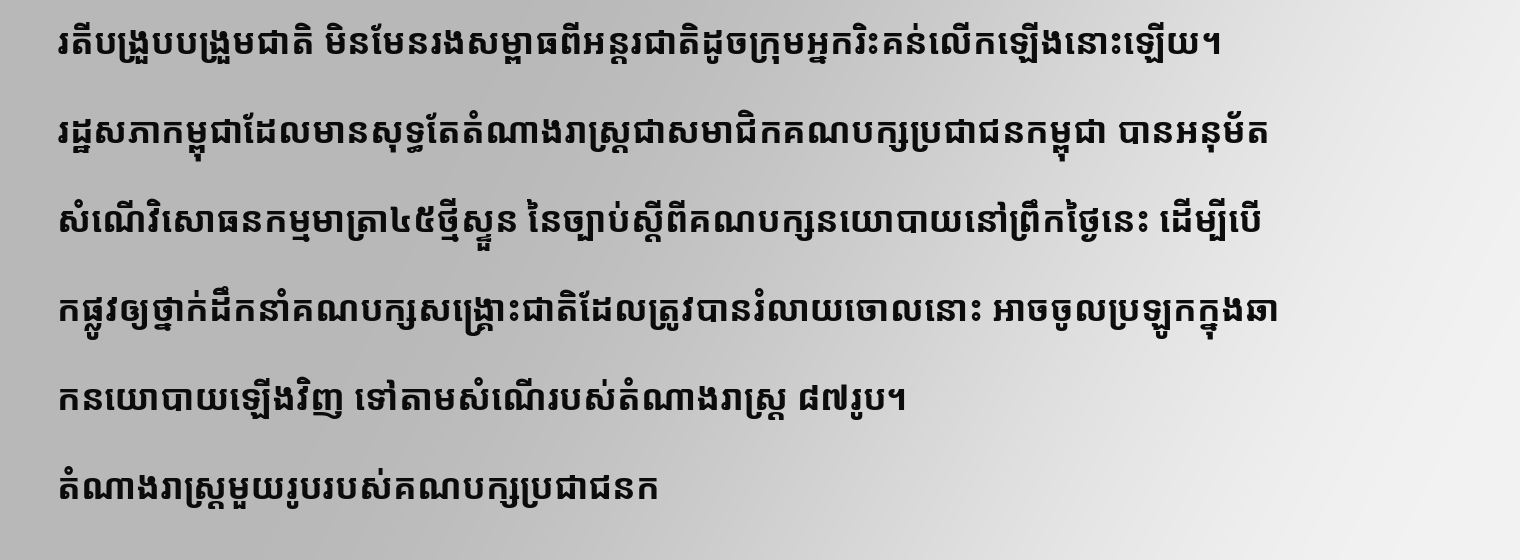រតីបង្រួបបង្រួមជាតិ មិនមែនរងសម្ពាធពីអន្តរជាតិដូចក្រុមអ្នករិះគន់លើកឡើងនោះឡើយ។
រដ្ឋសភាកម្ពុជាដែលមានសុទ្ធតែតំណាងរាស្ត្រជាសមាជិកគណបក្សប្រជាជនកម្ពុជា បានអនុម័តសំណើវិសោធនកម្មមាត្រា៤៥ថ្មីស្ទួន នៃច្បាប់ស្ដីពីគណបក្សនយោបាយនៅព្រឹកថ្ងៃនេះ ដើម្បីបើកផ្លូវឲ្យថ្នាក់ដឹកនាំគណបក្សសង្គ្រោះជាតិដែលត្រូវបានរំលាយចោលនោះ អាចចូលប្រឡូកក្នុងឆាកនយោបាយឡើងវិញ ទៅតាមសំណើរបស់តំណាងរាស្ត្រ ៨៧រូប។
តំណាងរាស្ត្រមួយរូបរបស់គណបក្សប្រជាជនក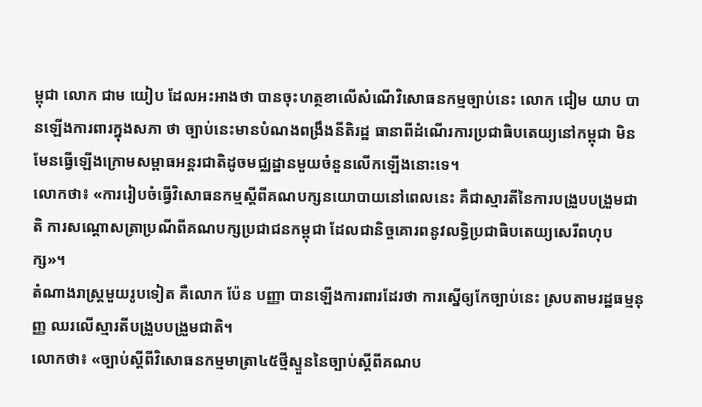ម្ពុជា លោក ជាម យៀប ដែលអះអាងថា បានចុះហត្ថខាលើសំណើវិសោធនកម្មច្បាប់នេះ លោក ជៀម យាប បានឡើងការពារក្នុងសភា ថា ច្បាប់នេះមានបំណងពង្រឹងនីតិរដ្ឋ ធានាពីដំណើរការប្រជាធិបតេយ្យនៅកម្ពុជា មិនមែនធ្វើឡើងក្រោមសម្ពាធអន្តរជាតិដូចមជ្ឈដ្ឋានមួយចំនួនលើកឡើងនោះទេ។
លោកថា៖ «ការរៀបចំធ្វើវិសោធនកម្មស្តីពីគណបក្សនយោបាយនៅពេលនេះ គឺជាស្មារតីនៃការបង្រួបបង្រួមជាតិ ការសណ្តោសត្រាប្រណីពីគណបក្សប្រជាជនកម្ពុជា ដែលជានិច្ចគោរពនូវលទ្ធិប្រជាធិបតេយ្យសេរីពហុបក្ស»។
តំណាងរាស្ត្រមួយរូបទៀត គឺលោក ប៉ែន បញ្ញា បានឡើងការពារដែរថា ការស្នើឲ្យកែច្បាប់នេះ ស្របតាមរដ្ឋធម្មនុញ្ញ ឈរលើស្មារតីបង្រួបបង្រួមជាតិ។
លោកថា៖ «ច្បាប់ស្តីពីវិសោធនកម្មមាត្រា៤៥ថ្មីស្ទួននៃច្បាប់ស្តីពីគណប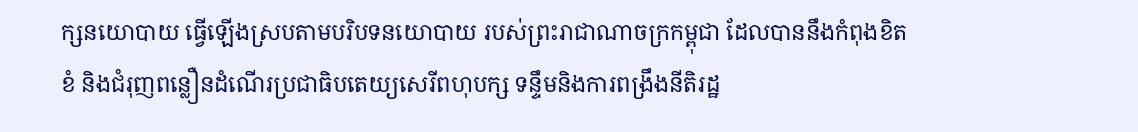ក្សនយោបាយ ធ្វើឡើងស្របតាមបរិបទនយោបាយ របស់ព្រះរាជាណាចក្រកម្ពុជា ដែលបាននឹងកំពុងខិតខំ និងជំរុញពន្លឿនដំណើរប្រជាធិបតេយ្យសេរីពហុបក្ស ទន្ទឹមនិងការពង្រឹងនីតិរដ្ឋ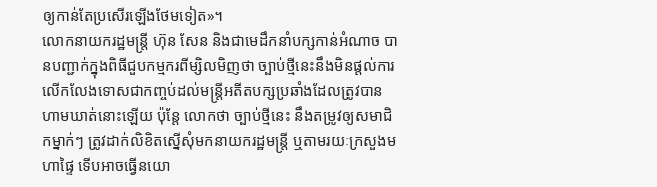ឲ្យកាន់តែប្រសើរឡើងថែមទៀត»។
លោកនាយករដ្ឋមន្ត្រី ហ៊ុន សែន និងជាមេដឹកនាំបក្សកាន់អំណាច បានបញ្ជាក់ក្នុងពិធីជួបកម្មករពីម្សិលមិញថា ច្បាប់ថ្មីនេះនឹងមិនផ្ដល់ការលើកលែងទោសជាកញ្ចប់ដល់មន្ត្រីអតីតបក្សប្រឆាំងដែលត្រូវបានហាមឃាត់នោះឡើយ ប៉ុន្តែ លោកថា ច្បាប់ថ្មីនេះ នឹងតម្រូវឲ្យសមាជិកម្នាក់ៗ ត្រូវដាក់លិខិតស្នើសុំមកនាយករដ្ឋមន្ត្រី ឬតាមរយៈក្រសួងមហាផ្ទៃ ទើបអាចធ្វើនយោ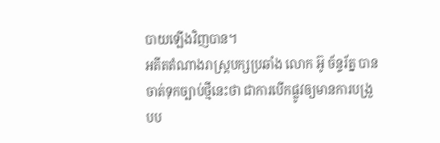បាយឡើងវិញបាន។
អតីតតំណាងរាស្ត្របក្សប្រឆាំង លោក អ៊ូ ច័ន្ទរ័ត្ន បានចាត់ទុកច្បាប់ថ្មីនេះថា ជាការបើកផ្លូវឲ្យមានការបង្រួបប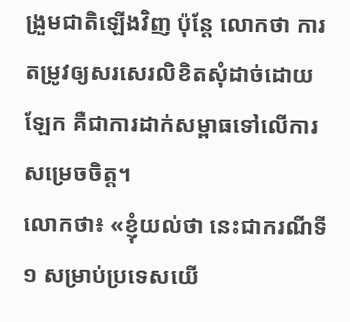ង្រួមជាតិឡើងវិញ ប៉ុន្តែ លោកថា ការតម្រូវឲ្យសរសេរលិខិតសុំដាច់ដោយឡែក គឺជាការដាក់សម្ពាធទៅលើការសម្រេចចិត្ត។
លោកថា៖ «ខ្ញុំយល់ថា នេះជាករណីទី១ សម្រាប់ប្រទេសយើ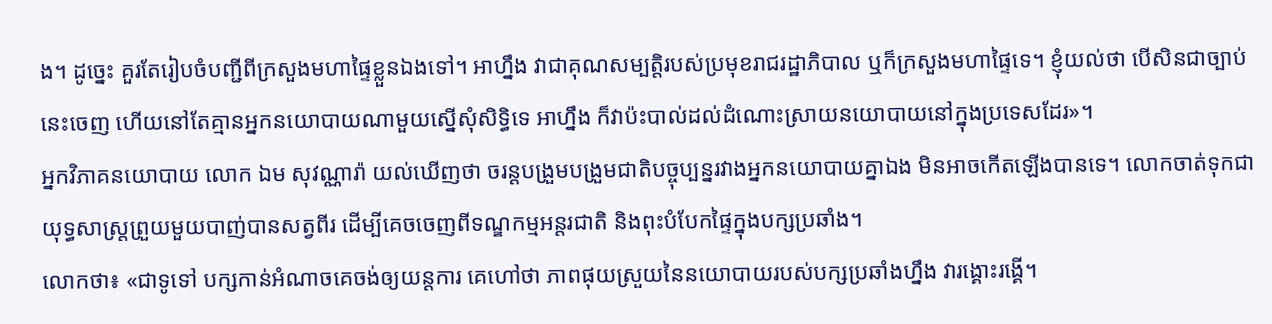ង។ ដូច្នេះ គួរតែរៀបចំបញ្ជីពីក្រសួងមហាផ្ទៃខ្លួនឯងទៅ។ អាហ្នឹង វាជាគុណសម្បត្តិរបស់ប្រមុខរាជរដ្ឋាភិបាល ឬក៏ក្រសួងមហាផ្ទៃទេ។ ខ្ញុំយល់ថា បើសិនជាច្បាប់នេះចេញ ហើយនៅតែគ្មានអ្នកនយោបាយណាមួយស្នើសុំសិទ្ធិទេ អាហ្នឹង ក៏វាប៉ះបាល់ដល់ដំណោះស្រាយនយោបាយនៅក្នុងប្រទេសដែរ»។
អ្នកវិភាគនយោបាយ លោក ឯម សុវណ្ណារ៉ា យល់ឃើញថា ចរន្តបង្រួមបង្រួមជាតិបច្ចុប្បន្នរវាងអ្នកនយោបាយគ្នាឯង មិនអាចកើតឡើងបានទេ។ លោកចាត់ទុកជាយុទ្ធសាស្ត្រព្រួយមួយបាញ់បានសត្វពីរ ដើម្បីគេចចេញពីទណ្ឌកម្មអន្តរជាតិ និងពុះបំបែកផ្ទៃក្នុងបក្សប្រឆាំង។
លោកថា៖ «ជាទូទៅ បក្សកាន់អំណាចគេចង់ឲ្យយន្តការ គេហៅថា ភាពផុយស្រួយនៃនយោបាយរបស់បក្សប្រឆាំងហ្នឹង វារង្គោះរង្គើ។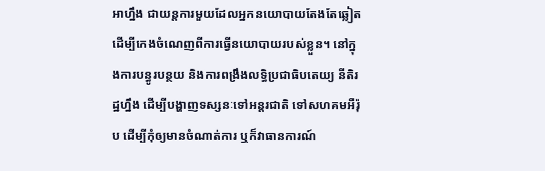អាហ្នឹង ជាយន្តការមួយដែលអ្នកនយោបាយតែងតែឆ្លៀត ដើម្បីកេងចំណេញពីការធ្វើនយោបាយរបស់ខ្លួន។ នៅក្នុងការបន្ធូរបន្ថយ និងការពង្រឹងលទ្ធិប្រជាធិបតេយ្យ នីតិរដ្ឋហ្នឹង ដើម្បីបង្ហាញទស្សនៈទៅអន្តរជាតិ ទៅសហគមអឺរ៉ុប ដើម្បីកុំឲ្យមានចំណាត់ការ ឬក៏វាធានការណ៍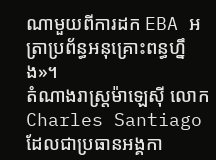ណាមួយពីការដក EBA អត្រាប្រព័ន្ធអនុគ្រោះពន្ធហ្នឹង»។
តំណាងរាស្ត្រម៉ាឡេស៊ី លោក Charles Santiago ដែលជាប្រធានអង្គកា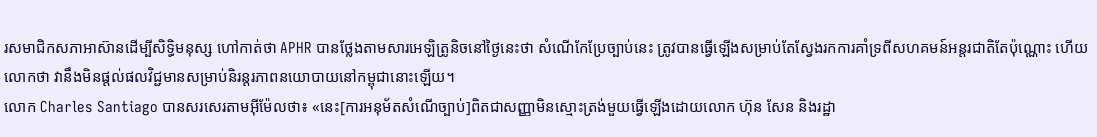រសមាជិកសភាអាស៊ានដើម្បីសិទ្ធិមនុស្ស ហៅកាត់ថា APHR បានថ្លែងតាមសារអេឡិត្រូនិចនៅថ្ងៃនេះថា សំណើកែប្រែច្បាប់នេះ ត្រូវបានធ្វើឡើងសម្រាប់តែស្វែងរកការគាំទ្រពីសហគមន៍អន្តរជាតិតែប៉ុណ្ណោះ ហើយលោកថា វានឹងមិនផ្ដល់ផលវិជ្ជមានសម្រាប់និរន្តរភាពនយោបាយនៅកម្ពុជានោះឡើយ។
លោក Charles Santiago បានសរសេរតាមអ៊ីម៉ែលថា៖ «នេះ[ការអនុម័តសំណើច្បាប់]ពិតជាសញ្ញាមិនស្មោះត្រង់មួយធ្វើឡើងដោយលោក ហ៊ុន សែន និងរដ្ឋា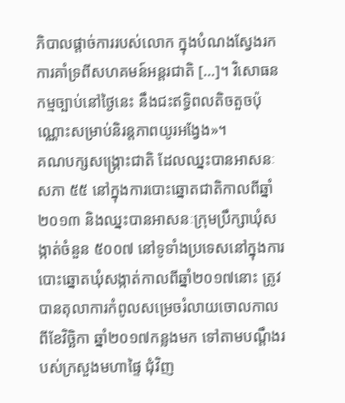ភិបាលផ្ដាច់ការរបស់លោក ក្នុងបំណងស្វែងរកការគាំទ្រពីសហគមន៍អន្តរជាតិ […]។ វិសោធនកម្មច្បាប់នៅថ្ងៃនេះ នឹងជះឥទ្ធិពលតិចតួចប៉ុណ្ណោះសម្រាប់និរន្តភាពយូរអង្វែង»។
គណបក្សសង្គ្រោះជាតិ ដែលឈ្នះបានអាសនៈសភា ៥៥ នៅក្នុងការបោះឆ្នោតជាតិកាលពីឆ្នាំ២០១៣ និងឈ្នះបានអាសនៈក្រុមប្រឹក្សាឃុំសង្កាត់ចំនួន ៥០០៧ នៅទូទាំងប្រទេសនៅក្នុងការបោះឆ្នោតឃុំសង្កាត់កាលពីឆ្នាំ២០១៧នោះ ត្រូវបានតុលាការកំពូលសម្រេចរំលាយចោលកាលពីខែវិច្ឆិកា ឆ្នាំ២០១៧កន្លងមក ទៅតាមបណ្ដឹងរបស់ក្រសួងមហាផ្ទៃ ជុំវិញ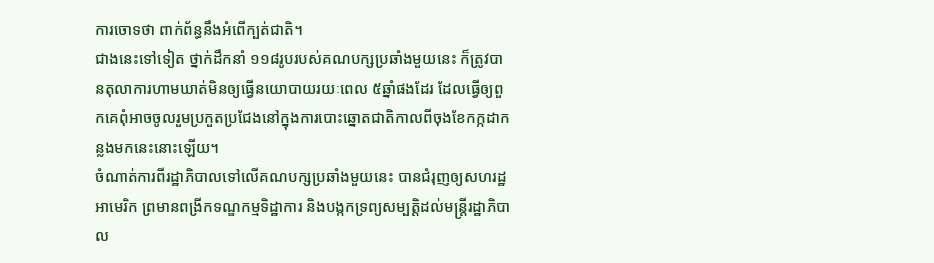ការចោទថា ពាក់ព័ន្ធនឹងអំពើក្បត់ជាតិ។
ជាងនេះទៅទៀត ថ្នាក់ដឹកនាំ ១១៨រូបរបស់គណបក្សប្រឆាំងមួយនេះ ក៏ត្រូវបានតុលាការហាមឃាត់មិនឲ្យធ្វើនយោបាយរយៈពេល ៥ឆ្នាំផងដែរ ដែលធ្វើឲ្យពួកគេពុំអាចចូលរួមប្រកួតប្រជែងនៅក្នុងការបោះឆ្នោតជាតិកាលពីចុងខែកក្កដាកន្លងមកនេះនោះឡើយ។
ចំណាត់ការពីរដ្ឋាភិបាលទៅលើគណបក្សប្រឆាំងមួយនេះ បានជំរុញឲ្យសហរដ្ឋអាមេរិក ព្រមានពង្រីកទណ្ឌកម្មទិដ្ឋាការ និងបង្កកទ្រព្យសម្បត្តិដល់មន្ត្រីរដ្ឋាភិបាល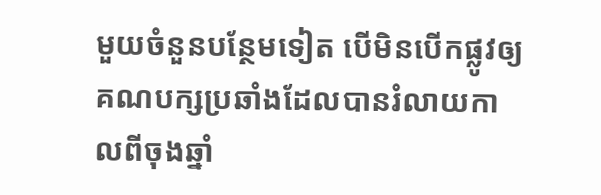មួយចំនួនបន្ថែមទៀត បើមិនបើកផ្លូវឲ្យគណបក្សប្រឆាំងដែលបានរំលាយកាលពីចុងឆ្នាំ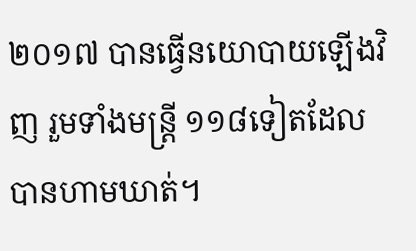២០១៧ បានធ្វើនយោបាយឡើងវិញ រួមទាំងមន្ត្រី ១១៨ទៀតដែលបានហាមឃាត់។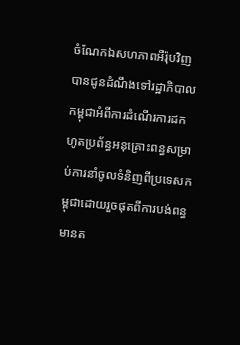ចំណែកឯសហភាពអឺរ៉ុបវិញបានជូនដំណឹងទៅរដ្ឋាភិបាលកម្ពុជាអំពីការដំណើរការដកហូតប្រព័ន្ធអនុគ្រោះពន្ធសម្រាប់ការនាំចូលទំនិញពីប្រទេសកម្ពុជាដោយរួចផុតពីការបង់ពន្ធមានត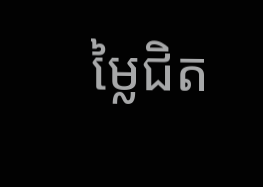ម្លៃជិត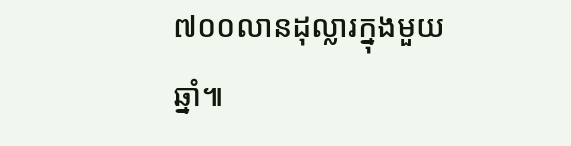៧០០លានដុល្លារក្នុងមួយឆ្នាំ៕